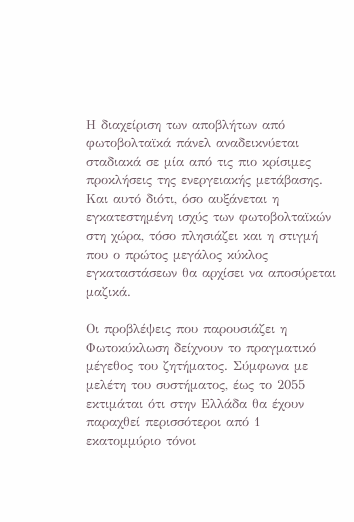Η διαχείριση των αποβλήτων από φωτοβολταϊκά πάνελ αναδεικνύεται σταδιακά σε μία από τις πιο κρίσιμες προκλήσεις της ενεργειακής μετάβασης. Και αυτό διότι, όσο αυξάνεται η εγκατεστημένη ισχύς των φωτοβολταϊκών στη χώρα, τόσο πλησιάζει και η στιγμή που ο πρώτος μεγάλος κύκλος εγκαταστάσεων θα αρχίσει να αποσύρεται μαζικά.

Οι προβλέψεις που παρουσιάζει η Φωτοκύκλωση δείχνουν το πραγματικό μέγεθος του ζητήματος. Σύμφωνα με μελέτη του συστήματος, έως το 2055 εκτιμάται ότι στην Ελλάδα θα έχουν παραχθεί περισσότεροι από 1 εκατομμύριο τόνοι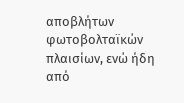αποβλήτων φωτοβολταϊκών πλαισίων, ενώ ήδη από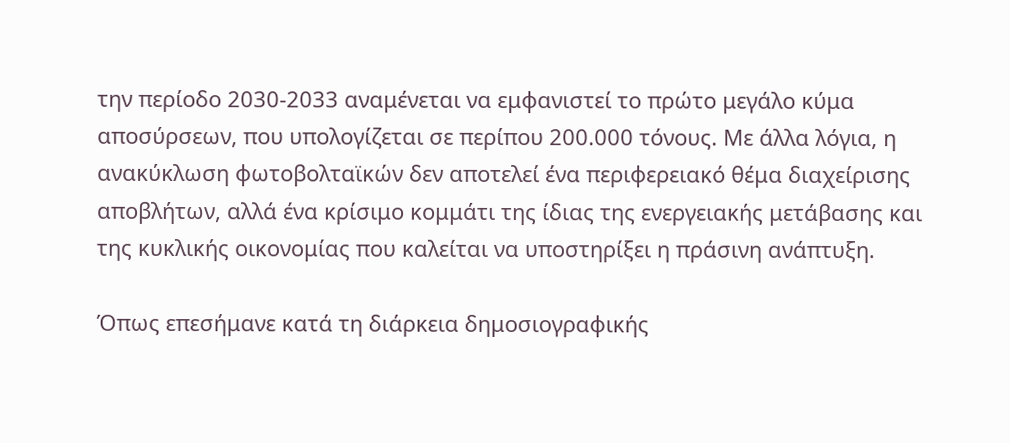την περίοδο 2030-2033 αναμένεται να εμφανιστεί το πρώτο μεγάλο κύμα αποσύρσεων, που υπολογίζεται σε περίπου 200.000 τόνους. Με άλλα λόγια, η ανακύκλωση φωτοβολταϊκών δεν αποτελεί ένα περιφερειακό θέμα διαχείρισης αποβλήτων, αλλά ένα κρίσιμο κομμάτι της ίδιας της ενεργειακής μετάβασης και της κυκλικής οικονομίας που καλείται να υποστηρίξει η πράσινη ανάπτυξη.

Όπως επεσήμανε κατά τη διάρκεια δημοσιογραφικής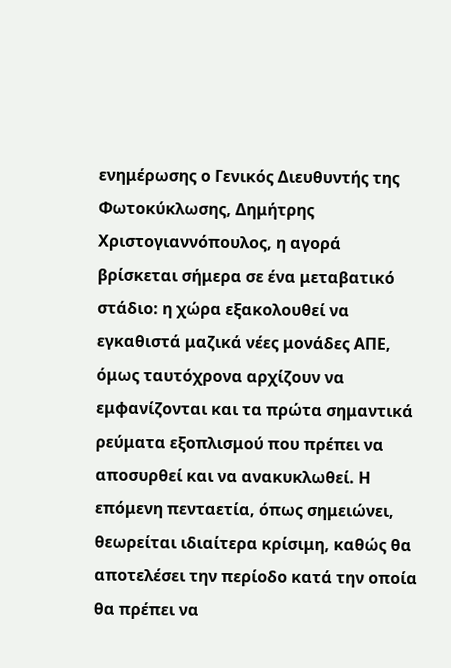ενημέρωσης ο Γενικός Διευθυντής της Φωτοκύκλωσης, Δημήτρης Χριστογιαννόπουλος, η αγορά βρίσκεται σήμερα σε ένα μεταβατικό στάδιο: η χώρα εξακολουθεί να εγκαθιστά μαζικά νέες μονάδες ΑΠΕ, όμως ταυτόχρονα αρχίζουν να εμφανίζονται και τα πρώτα σημαντικά ρεύματα εξοπλισμού που πρέπει να αποσυρθεί και να ανακυκλωθεί. Η επόμενη πενταετία, όπως σημειώνει, θεωρείται ιδιαίτερα κρίσιμη, καθώς θα αποτελέσει την περίοδο κατά την οποία θα πρέπει να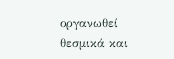οργανωθεί θεσμικά και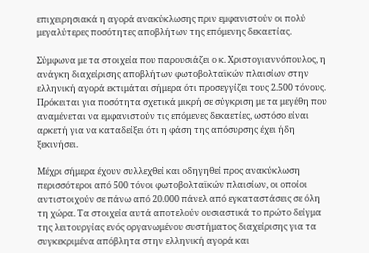επιχειρησιακά η αγορά ανακύκλωσης πριν εμφανιστούν οι πολύ μεγαλύτερες ποσότητες αποβλήτων της επόμενης δεκαετίας.

Σύμφωνα με τα στοιχεία που παρουσιάζει ο κ. Χριστογιαννόπουλος, η ανάγκη διαχείρισης αποβλήτων φωτοβολταϊκών πλαισίων στην ελληνική αγορά εκτιμάται σήμερα ότι προσεγγίζει τους 2.500 τόνους. Πρόκειται για ποσότητα σχετικά μικρή σε σύγκριση με τα μεγέθη που αναμένεται να εμφανιστούν τις επόμενες δεκαετίες, ωστόσο είναι αρκετή για να καταδείξει ότι η φάση της απόσυρσης έχει ήδη ξεκινήσει.

Μέχρι σήμερα έχουν συλλεχθεί και οδηγηθεί προς ανακύκλωση περισσότεροι από 500 τόνοι φωτοβολταϊκών πλαισίων, οι οποίοι αντιστοιχούν σε πάνω από 20.000 πάνελ από εγκαταστάσεις σε όλη τη χώρα. Τα στοιχεία αυτά αποτελούν ουσιαστικά το πρώτο δείγμα της λειτουργίας ενός οργανωμένου συστήματος διαχείρισης για τα συγκεκριμένα απόβλητα στην ελληνική αγορά και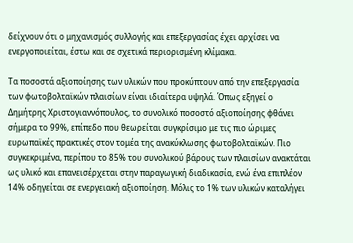δείχνουν ότι ο μηχανισμός συλλογής και επεξεργασίας έχει αρχίσει να ενεργοποιείται, έστω και σε σχετικά περιορισμένη κλίμακα.

Τα ποσοστά αξιοποίησης των υλικών που προκύπτουν από την επεξεργασία των φωτοβολταϊκών πλαισίων είναι ιδιαίτερα υψηλά. Όπως εξηγεί ο Δημήτρης Χριστογιαννόπουλος, το συνολικό ποσοστό αξιοποίησης φθάνει σήμερα το 99%, επίπεδο που θεωρείται συγκρίσιμο με τις πιο ώριμες ευρωπαϊκές πρακτικές στον τομέα της ανακύκλωσης φωτοβολταϊκών. Πιο συγκεκριμένα, περίπου το 85% του συνολικού βάρους των πλαισίων ανακτάται ως υλικό και επανεισέρχεται στην παραγωγική διαδικασία, ενώ ένα επιπλέον 14% οδηγείται σε ενεργειακή αξιοποίηση. Μόλις το 1% των υλικών καταλήγει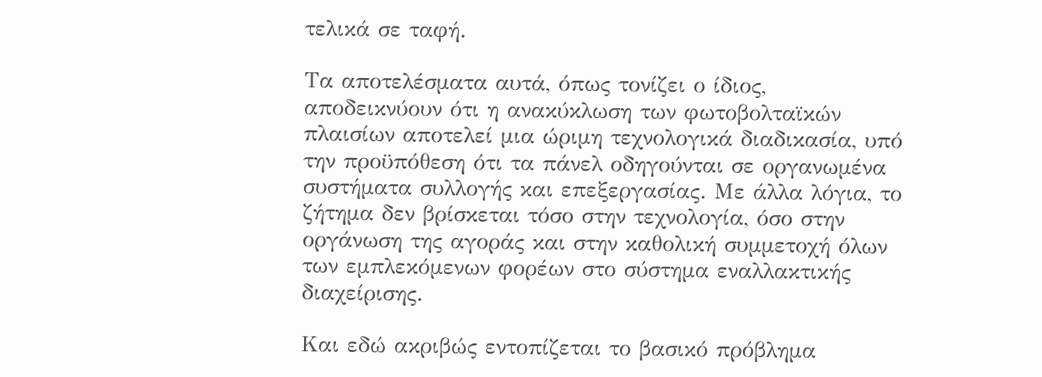τελικά σε ταφή.

Τα αποτελέσματα αυτά, όπως τονίζει ο ίδιος, αποδεικνύουν ότι η ανακύκλωση των φωτοβολταϊκών πλαισίων αποτελεί μια ώριμη τεχνολογικά διαδικασία, υπό την προϋπόθεση ότι τα πάνελ οδηγούνται σε οργανωμένα συστήματα συλλογής και επεξεργασίας. Με άλλα λόγια, το ζήτημα δεν βρίσκεται τόσο στην τεχνολογία, όσο στην οργάνωση της αγοράς και στην καθολική συμμετοχή όλων των εμπλεκόμενων φορέων στο σύστημα εναλλακτικής διαχείρισης.

Και εδώ ακριβώς εντοπίζεται το βασικό πρόβλημα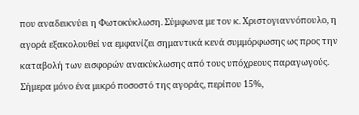που αναδεικνύει η Φωτοκύκλωση. Σύμφωνα με τον κ. Χριστογιαννόπουλο, η αγορά εξακολουθεί να εμφανίζει σημαντικά κενά συμμόρφωσης ως προς την καταβολή των εισφορών ανακύκλωσης από τους υπόχρεους παραγωγούς. Σήμερα μόνο ένα μικρό ποσοστό της αγοράς, περίπου 15%,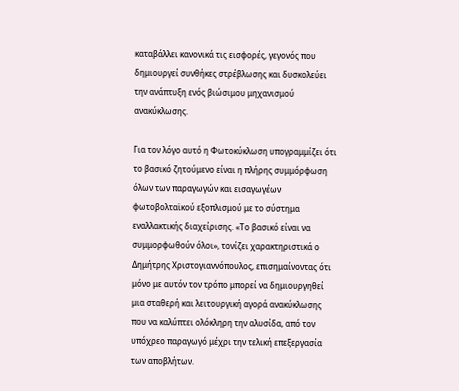καταβάλλει κανονικά τις εισφορές, γεγονός που δημιουργεί συνθήκες στρέβλωσης και δυσκολεύει την ανάπτυξη ενός βιώσιμου μηχανισμού ανακύκλωσης.

Για τον λόγο αυτό η Φωτοκύκλωση υπογραμμίζει ότι το βασικό ζητούμενο είναι η πλήρης συμμόρφωση όλων των παραγωγών και εισαγωγέων φωτοβολταϊκού εξοπλισμού με το σύστημα εναλλακτικής διαχείρισης. «Το βασικό είναι να συμμορφωθούν όλοι», τονίζει χαρακτηριστικά ο Δημήτρης Χριστογιαννόπουλος, επισημαίνοντας ότι μόνο με αυτόν τον τρόπο μπορεί να δημιουργηθεί μια σταθερή και λειτουργική αγορά ανακύκλωσης που να καλύπτει ολόκληρη την αλυσίδα, από τον υπόχρεο παραγωγό μέχρι την τελική επεξεργασία των αποβλήτων.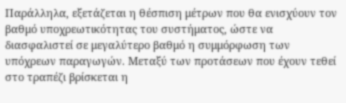Παράλληλα, εξετάζεται η θέσπιση μέτρων που θα ενισχύουν τον βαθμό υποχρεωτικότητας του συστήματος, ώστε να διασφαλιστεί σε μεγαλύτερο βαθμό η συμμόρφωση των υπόχρεων παραγωγών. Μεταξύ των προτάσεων που έχουν τεθεί στο τραπέζι βρίσκεται η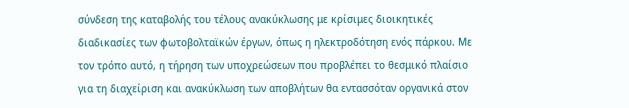σύνδεση της καταβολής του τέλους ανακύκλωσης με κρίσιμες διοικητικές διαδικασίες των φωτοβολταϊκών έργων, όπως η ηλεκτροδότηση ενός πάρκου. Με τον τρόπο αυτό, η τήρηση των υποχρεώσεων που προβλέπει το θεσμικό πλαίσιο για τη διαχείριση και ανακύκλωση των αποβλήτων θα εντασσόταν οργανικά στον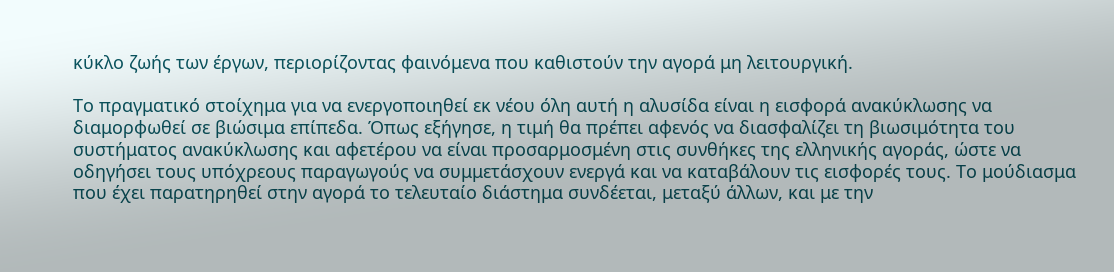κύκλο ζωής των έργων, περιορίζοντας φαινόμενα που καθιστούν την αγορά μη λειτουργική.

Το πραγματικό στοίχημα για να ενεργοποιηθεί εκ νέου όλη αυτή η αλυσίδα είναι η εισφορά ανακύκλωσης να διαμορφωθεί σε βιώσιμα επίπεδα. Όπως εξήγησε, η τιμή θα πρέπει αφενός να διασφαλίζει τη βιωσιμότητα του συστήματος ανακύκλωσης και αφετέρου να είναι προσαρμοσμένη στις συνθήκες της ελληνικής αγοράς, ώστε να οδηγήσει τους υπόχρεους παραγωγούς να συμμετάσχουν ενεργά και να καταβάλουν τις εισφορές τους. Το μούδιασμα που έχει παρατηρηθεί στην αγορά το τελευταίο διάστημα συνδέεται, μεταξύ άλλων, και με την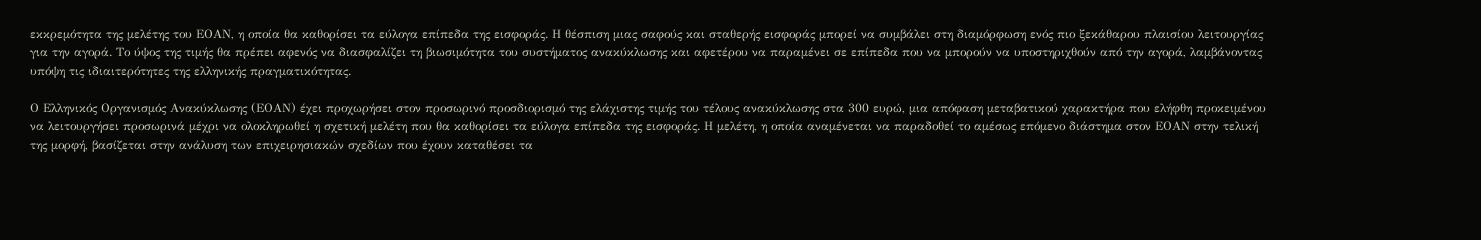εκκρεμότητα της μελέτης του ΕΟΑΝ, η οποία θα καθορίσει τα εύλογα επίπεδα της εισφοράς. Η θέσπιση μιας σαφούς και σταθερής εισφοράς μπορεί να συμβάλει στη διαμόρφωση ενός πιο ξεκάθαρου πλαισίου λειτουργίας για την αγορά. Το ύψος της τιμής θα πρέπει αφενός να διασφαλίζει τη βιωσιμότητα του συστήματος ανακύκλωσης και αφετέρου να παραμένει σε επίπεδα που να μπορούν να υποστηριχθούν από την αγορά, λαμβάνοντας υπόψη τις ιδιαιτερότητες της ελληνικής πραγματικότητας.

Ο Ελληνικός Οργανισμός Ανακύκλωσης (ΕΟΑΝ) έχει προχωρήσει στον προσωρινό προσδιορισμό της ελάχιστης τιμής του τέλους ανακύκλωσης στα 300 ευρώ, μια απόφαση μεταβατικού χαρακτήρα που ελήφθη προκειμένου να λειτουργήσει προσωρινά μέχρι να ολοκληρωθεί η σχετική μελέτη που θα καθορίσει τα εύλογα επίπεδα της εισφοράς. Η μελέτη, η οποία αναμένεται να παραδοθεί το αμέσως επόμενο διάστημα στον ΕΟΑΝ στην τελική της μορφή, βασίζεται στην ανάλυση των επιχειρησιακών σχεδίων που έχουν καταθέσει τα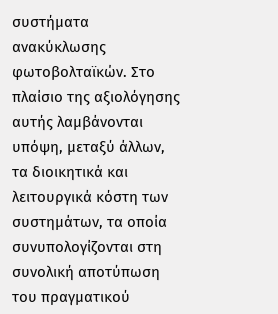συστήματα ανακύκλωσης φωτοβολταϊκών. Στο πλαίσιο της αξιολόγησης αυτής λαμβάνονται υπόψη, μεταξύ άλλων, τα διοικητικά και λειτουργικά κόστη των συστημάτων, τα οποία συνυπολογίζονται στη συνολική αποτύπωση του πραγματικού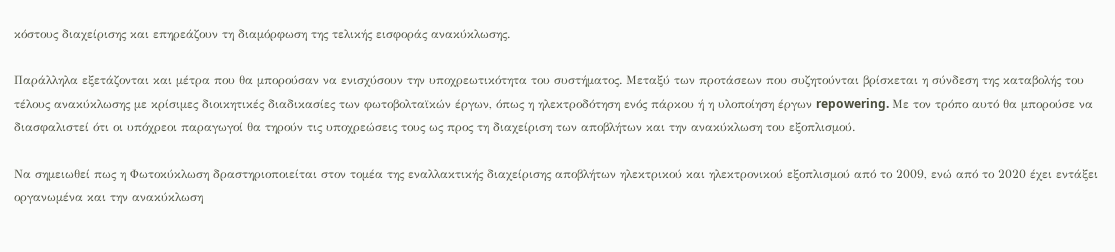κόστους διαχείρισης και επηρεάζουν τη διαμόρφωση της τελικής εισφοράς ανακύκλωσης.

Παράλληλα εξετάζονται και μέτρα που θα μπορούσαν να ενισχύσουν την υποχρεωτικότητα του συστήματος. Μεταξύ των προτάσεων που συζητούνται βρίσκεται η σύνδεση της καταβολής του τέλους ανακύκλωσης με κρίσιμες διοικητικές διαδικασίες των φωτοβολταϊκών έργων, όπως η ηλεκτροδότηση ενός πάρκου ή η υλοποίηση έργων repowering. Με τον τρόπο αυτό θα μπορούσε να διασφαλιστεί ότι οι υπόχρεοι παραγωγοί θα τηρούν τις υποχρεώσεις τους ως προς τη διαχείριση των αποβλήτων και την ανακύκλωση του εξοπλισμού.

Να σημειωθεί πως η Φωτοκύκλωση δραστηριοποιείται στον τομέα της εναλλακτικής διαχείρισης αποβλήτων ηλεκτρικού και ηλεκτρονικού εξοπλισμού από το 2009, ενώ από το 2020 έχει εντάξει οργανωμένα και την ανακύκλωση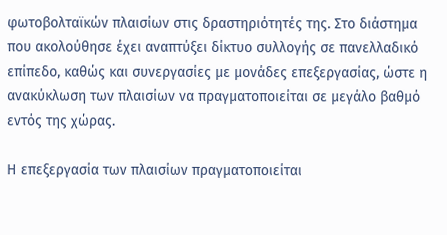φωτοβολταϊκών πλαισίων στις δραστηριότητές της. Στο διάστημα που ακολούθησε έχει αναπτύξει δίκτυο συλλογής σε πανελλαδικό επίπεδο, καθώς και συνεργασίες με μονάδες επεξεργασίας, ώστε η ανακύκλωση των πλαισίων να πραγματοποιείται σε μεγάλο βαθμό εντός της χώρας.

Η επεξεργασία των πλαισίων πραγματοποιείται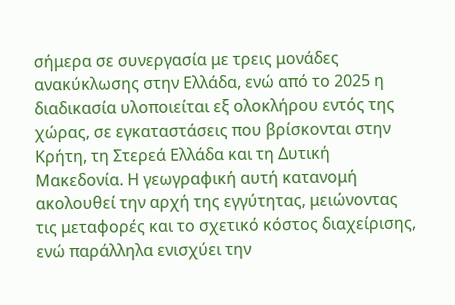σήμερα σε συνεργασία με τρεις μονάδες ανακύκλωσης στην Ελλάδα, ενώ από το 2025 η διαδικασία υλοποιείται εξ ολοκλήρου εντός της χώρας, σε εγκαταστάσεις που βρίσκονται στην Κρήτη, τη Στερεά Ελλάδα και τη Δυτική Μακεδονία. Η γεωγραφική αυτή κατανομή ακολουθεί την αρχή της εγγύτητας, μειώνοντας τις μεταφορές και το σχετικό κόστος διαχείρισης, ενώ παράλληλα ενισχύει την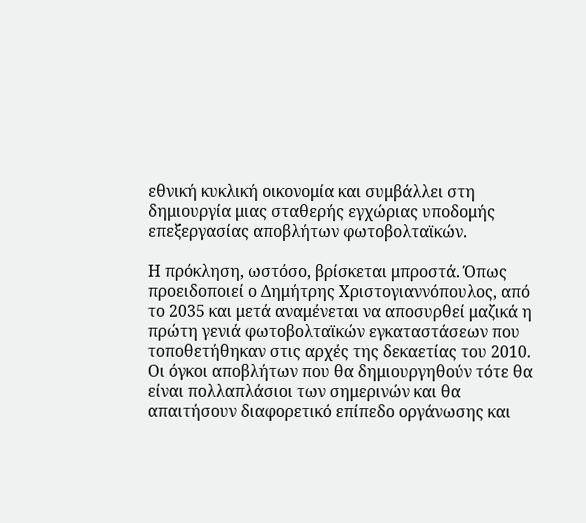εθνική κυκλική οικονομία και συμβάλλει στη δημιουργία μιας σταθερής εγχώριας υποδομής επεξεργασίας αποβλήτων φωτοβολταϊκών.

Η πρόκληση, ωστόσο, βρίσκεται μπροστά. Όπως προειδοποιεί ο Δημήτρης Χριστογιαννόπουλος, από το 2035 και μετά αναμένεται να αποσυρθεί μαζικά η πρώτη γενιά φωτοβολταϊκών εγκαταστάσεων που τοποθετήθηκαν στις αρχές της δεκαετίας του 2010. Οι όγκοι αποβλήτων που θα δημιουργηθούν τότε θα είναι πολλαπλάσιοι των σημερινών και θα απαιτήσουν διαφορετικό επίπεδο οργάνωσης και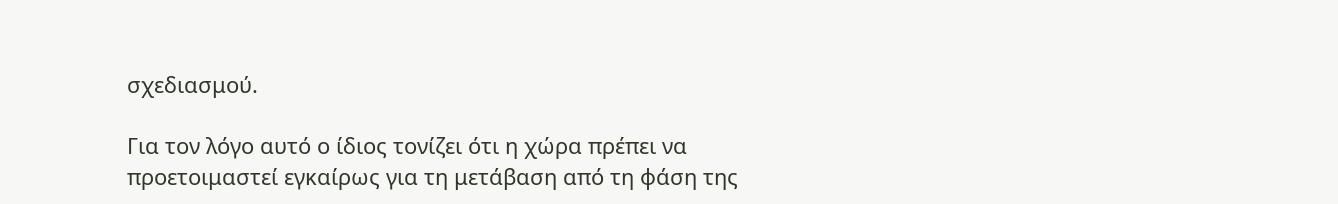σχεδιασμού.

Για τον λόγο αυτό ο ίδιος τονίζει ότι η χώρα πρέπει να προετοιμαστεί εγκαίρως για τη μετάβαση από τη φάση της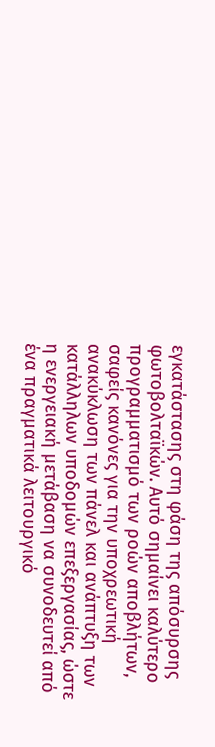εγκατάστασης στη φάση της απόσυρσης φωτοβολταϊκών. Αυτό σημαίνει καλύτερο προγραμματισμό των ροών αποβλήτων, σαφείς κανόνες για την υποχρεωτική ανακύκλωση των πάνελ και ανάπτυξη των κατάλληλων υποδομών επεξεργασίας, ώστε η ενεργειακή μετάβαση να συνοδευτεί από ένα πραγματικά λειτουργικό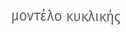μοντέλο κυκλικής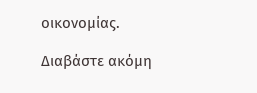οικονομίας.

Διαβάστε ακόμη